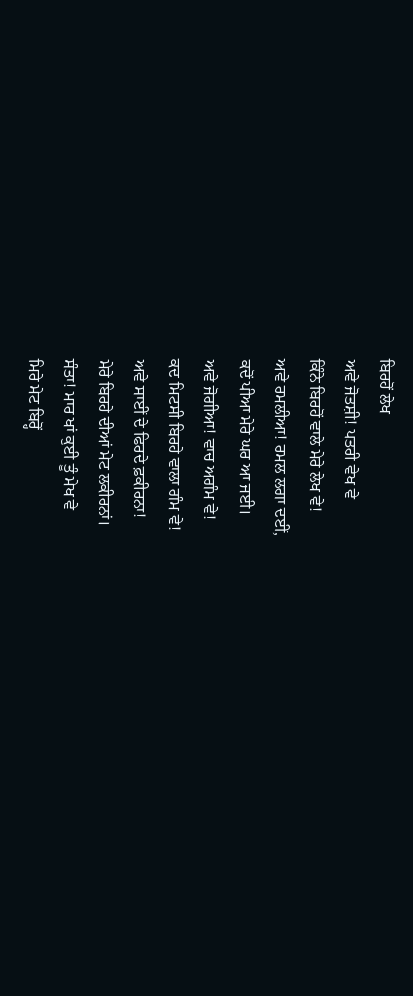ਬਿਰਹੋਂ ਲੇਖ
ਅਵੇ ਜੋਤਸ਼ੀ! ਪਤਰੀ ਵੇਖ ਵੇ
ਕਿੰਨੇ ਬਿਰਹੋਂ ਵਾਲੇ ਮੇਰੇ ਲੇਖ ਵੇ!
ਅਵੇ ਰਮਲੀਆ! ਰਮਲ ਲਗਾ ਦਈਂ,
ਕਦੋਂ ਪੀਆ ਮੇਰੇ ਘਰ ਆ ਜਈ।
ਅਵੇ ਜੋਗੀਆ! ਵਾਚ ਅਗੰਮ ਵੇ!
ਕਦ ਮਿਟਸੀ ਬਿਰਹੇ ਵਾਲਾ ਗੰਮ ਵੇ!
ਅਵੇ ਸਾਈਂ ਦੇ ਫਿਰਦੇ ਫ਼ਕੀਰਨਾ!
ਮੇਰੇ ਬਿਰਹੇ ਦੀਆਂ ਮੇਟ ਲਕੀਰਨਾਂ।
ਸੰਤਾ! ਮਾਰ ਖਾਂ ਕੁਈ ਤੂੰ ਮੇਖ ਵੇ
ਮਿਰੇ ਮੇਟ ਬਿਰ੍ਹੋਂ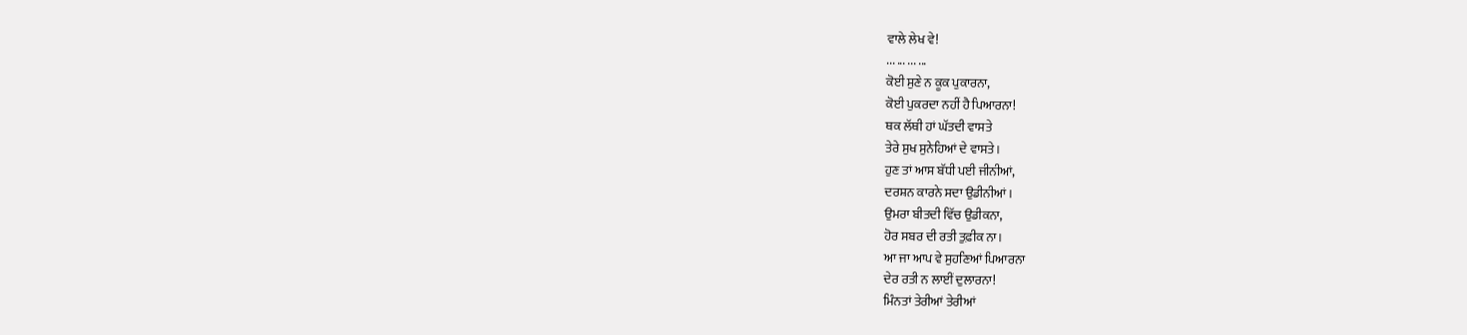ਵਾਲੇ ਲੇਖ ਵੇ!
... ... ... ...
ਕੋਈ ਸੁਣੇ ਨ ਕੂਕ ਪੁਕਾਰਨਾ,
ਕੋਈ ਪੁਕਰਦਾ ਨਹੀਂ ਹੈ ਪਿਆਰਨਾ!
ਥਕ ਲੱਥੀ ਹਾਂ ਘੱਤਦੀ ਵਾਸਤੇ
ਤੇਰੇ ਸੁਖ ਸੁਨੇਹਿਆਂ ਦੇ ਵਾਸਤੇ।
ਹੁਣ ਤਾਂ ਆਸ ਬੱਧੀ ਪਈ ਜੀਨੀਆਂ,
ਦਰਸ਼ਨ ਕਾਰਨੇ ਸਦਾ ਉਡੀਨੀਆਂ।
ਉਮਰਾ ਬੀਤਦੀ ਵਿੱਚ ਉਡੀਕਨਾ,
ਹੋਰ ਸਬਰ ਦੀ ਰਤੀ ਤੁਫ਼ੀਕ ਨਾ।
ਆ ਜਾ ਆਪ ਵੇ ਸੁਹਣਿਆਂ ਪਿਆਰਨਾ
ਦੇਰ ਰਤੀ ਨ ਲਾਈਂ ਦੁਲਾਰਨਾ!
ਮਿੰਨਤਾਂ ਤੇਰੀਆਂ ਤੇਰੀਆਂ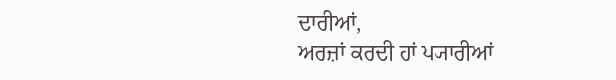ਦਾਰੀਆਂ,
ਅਰਜ਼ਾਂ ਕਰਦੀ ਹਾਂ ਪ੍ਯਾਰੀਆਂ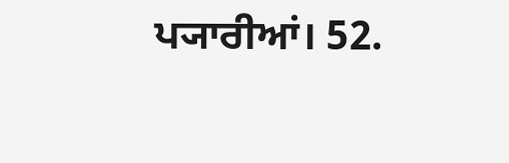ਪ੍ਯਾਰੀਆਂ। 52.